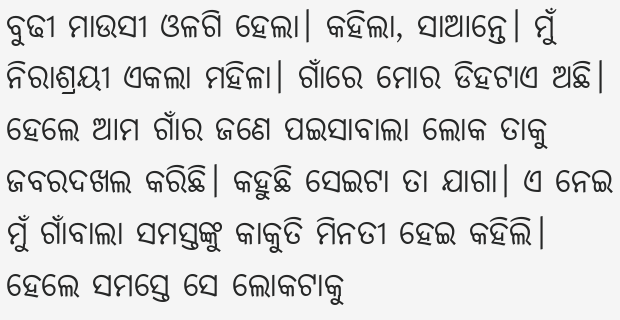ବୁଢୀ ମାଉସୀ ଓଳଗି ହେଲା। କହିଲା, ସାଆନ୍ତେ। ମୁଁ ନିରାଶ୍ରୟୀ ଏକଲା ମହିଳା। ଗାଁରେ ମୋର ଡିହଟାଏ ଅଛି। ହେଲେ ଆମ ଗାଁର ଜଣେ ପଇସାବାଲା ଲୋକ ତାକୁ ଜବରଦଖଲ କରିଛି। କହୁଛି ସେଇଟା ତା ଯାଗା। ଏ ନେଇ ମୁଁ ଗାଁବାଲା ସମସ୍ତଙ୍କୁ କାକୁତି ମିନତୀ ହେଇ କହିଲି। ହେଲେ ସମସ୍ତେ ସେ ଲୋକଟାକୁ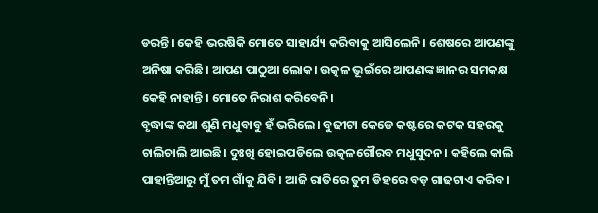ଡରନ୍ତି। କେହି ଭରଷିକି ମୋତେ ସାହାର୍ଯ୍ୟ କରିବାକୁ ଆସିଲେନି। ଶେଷରେ ଆପଣଙ୍କୁ ଅନିଷା କରିଛି। ଆପଣ ପାଠୁଆ ଲୋକ। ଉତ୍କଳ ଭୂଇଁରେ ଆପଣଙ୍କ ଜ୍ଞାନର ସମକକ୍ଷ କେହି ନାହାନ୍ତି। ମୋତେ ନିରାଶ କରିବେନି।
ବୃଦ୍ଧାଙ୍କ କଥା ଶୁଣି ମଧୁବାବୁ ହଁ ଭରିଲେ। ବୁଢୀଟା କେଡେ କଷ୍ଟରେ କଟକ ସହରକୁ ଚାଲିଚାଲି ଆଇଛି। ଦୁଃଖି ହୋଇପଡିଲେ ଉତ୍କଳଗୌରବ ମଧୁସୁଦନ। କହିଲେ କାଲି ପାହାନ୍ତିଆରୁ ମୁଁ ତମ ଗାଁକୁ ଯିବି। ଆଜି ରାତିରେ ତୁମ ଡିହରେ ବଡ଼ ଗାଢଟାଏ କରିବ।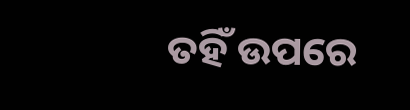ତହିଁ ଉପରେ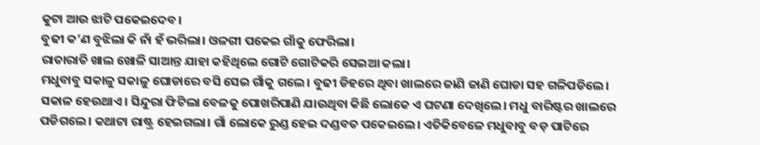କୁଟା ଆଉ ଝାଟି ପକେଇଦେବ।
ବୁଢୀ କ’ଣ ବୁଝିଲା କି ନାଁ ହଁ ଭରିଲା। ଓଳଗୀ ପକେଇ ଗାଁକୁ ଫେରିଲା।
ରାତାରାତି ଖାଲ ଖୋଳି ସାଆନ୍ତ ଯାହା କହିଥିଲେ ଗୋଟି ଗୋଟିକରି ସେଇଆ କଲା।
ମଧୁବାବୁ ସକାଳୁ ସକାଳୁ ଘୋଡାରେ ବସି ସେଇ ଗାଁକୁ ଗଲେ। ବୁଢୀ ଡିହରେ ଥିବା ଖାଲରେ ଜାଣି ଜାଣି ଘୋଡା ସହ ଗଳିପଡିଲେ। ସକାଳ ହେଉଥାଏ। ସିନ୍ଦୁରା ଫିଟିଲା ବେଳକୁ ପୋଖରିପାଣି ଯାଉଥିବା କିଛି ଲୋକେ ଏ ଘଟଣା ଦେଖିଲେ। ମଧୁ ବାରିଷ୍ଟର ଖାଲରେ ପଡିଗଲେ। କଥାଟା ରାଷ୍ଟ୍ର ହେଇଗଲା। ଗାଁ ଲୋକେ ରୁଣ୍ଡ ହେଇ ଦଣ୍ଡବତ ପକେଇଲେ। ଏତିକିବେଳେ ମଧୁବାବୁ ବଡ଼ ପାଟିରେ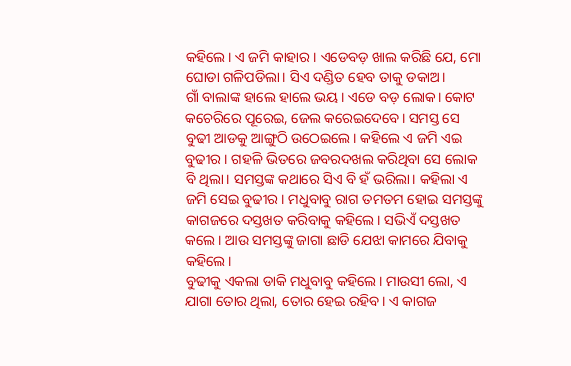କହିଲେ। ଏ ଜମି କାହାର। ଏଡେବଡ଼ ଖାଲ କରିଛି ଯେ, ମୋ ଘୋଡା ଗଳିପଡିଲା। ସିଏ ଦଣ୍ଡିତ ହେବ ତାକୁ ଡକାଅ।
ଗାଁ ବାଲାଙ୍କ ହାଲେ ହାଲେ ଭୟ। ଏଡେ ବଡ଼ ଲୋକ। କୋଟ କଚେରିରେ ପୂରେଇ, ଜେଲ କରେଇଦେବେ। ସମସ୍ତ ସେ ବୁଢୀ ଆଡକୁ ଆଙ୍ଗୁଠି ଉଠେଇଲେ। କହିଲେ ଏ ଜମି ଏଇ ବୁଢୀର। ଗହଳି ଭିତରେ ଜବରଦଖଲ କରିଥିବା ସେ ଲୋକ ବି ଥିଲା। ସମସ୍ତଙ୍କ କଥାରେ ସିଏ ବି ହଁ ଭରିଲା। କହିଲା ଏ ଜମି ସେଇ ବୁଢୀର। ମଧୁବାବୁ ରାଗ ତମତମ ହୋଇ ସମସ୍ତଙ୍କୁ କାଗଜରେ ଦସ୍ତଖତ କରିବାକୁ କହିଲେ। ସଭିଏଁ ଦସ୍ତଖତ କଲେ। ଆଉ ସମସ୍ତଙ୍କୁ ଜାଗା ଛାଡି ଯେଝା କାମରେ ଯିବାକୁ କହିଲେ।
ବୁଢୀକୁ ଏକଲା ଡାକି ମଧୁବାବୁ କହିଲେ। ମାଉସୀ ଲୋ, ଏ ଯାଗା ତୋର ଥିଲା, ତୋର ହେଇ ରହିବ। ଏ କାଗଜ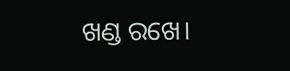ଖଣ୍ଡ ରଖେ।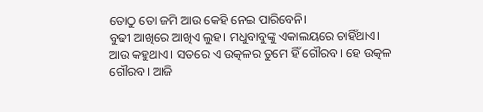ତୋଠୁ ତୋ ଜମି ଆଉ କେହି ନେଇ ପାରିବେନି।
ବୁଢୀ ଆଖିରେ ଆଖିଏ ଲୁହ। ମଧୁବାବୁଙ୍କୁ ଏକାଲୟରେ ଚାହିଁଥାଏ। ଆଉ କହୁଥାଏ। ସତରେ ଏ ଉତ୍କଳର ତୁମେ ହିଁ ଗୌରବ। ହେ ଉତ୍କଳ ଗୌରବ। ଆଜି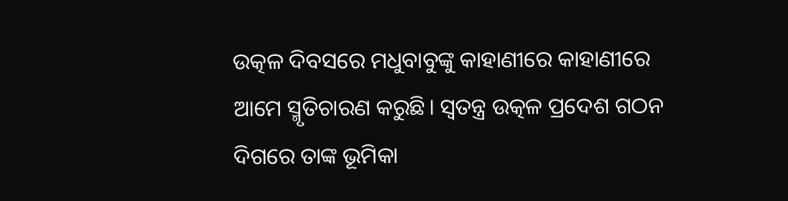ଉତ୍କଳ ଦିବସରେ ମଧୁବାବୁଙ୍କୁ କାହାଣୀରେ କାହାଣୀରେ ଆମେ ସ୍ମୃତିଚାରଣ କରୁଛି। ସ୍ବତନ୍ତ୍ର ଉତ୍କଳ ପ୍ରଦେଶ ଗଠନ ଦିଗରେ ତାଙ୍କ ଭୂମିକା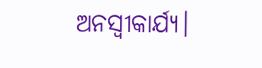ଅନସ୍ବୀକାର୍ଯ୍ୟ।